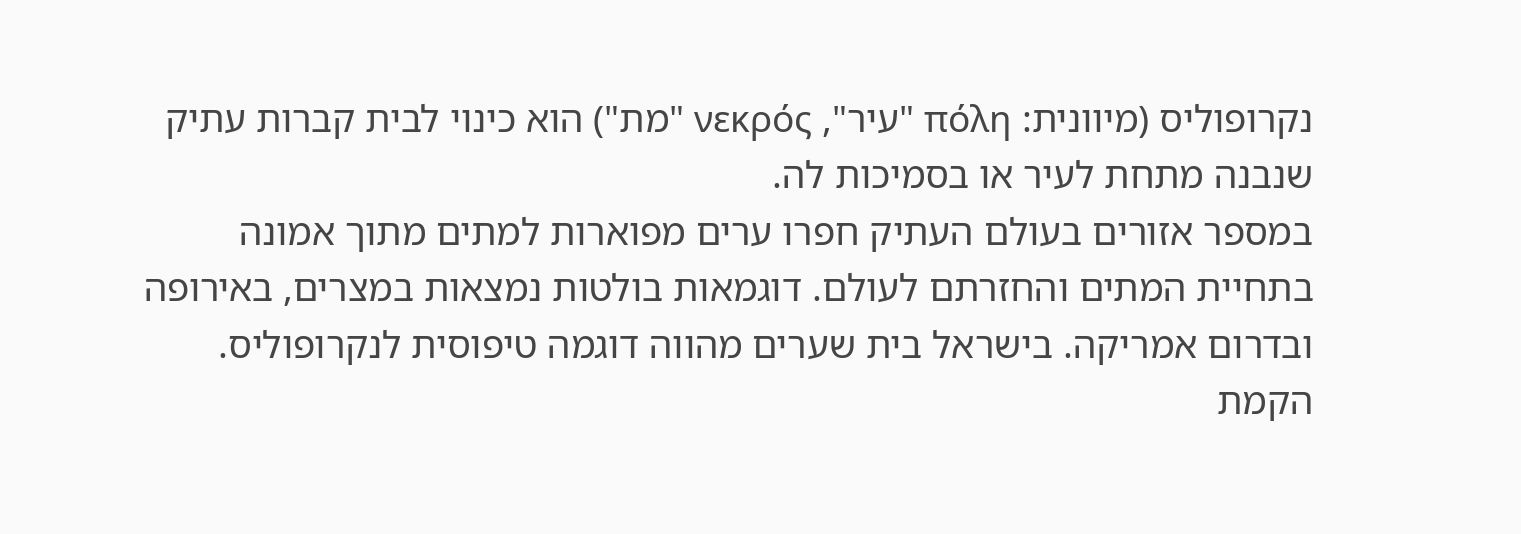נקרופוליס (מיוונית: πόλη "עיר", νεκρός "מת") הוא כינוי לבית קברות עתיק שנבנה מתחת לעיר או בסמיכות לה.
במספר אזורים בעולם העתיק חפרו ערים מפוארות למתים מתוך אמונה בתחיית המתים והחזרתם לעולם. דוגמאות בולטות נמצאות במצרים, באירופה ובדרום אמריקה. בישראל בית שערים מהווה דוגמה טיפוסית לנקרופוליס.
הקמת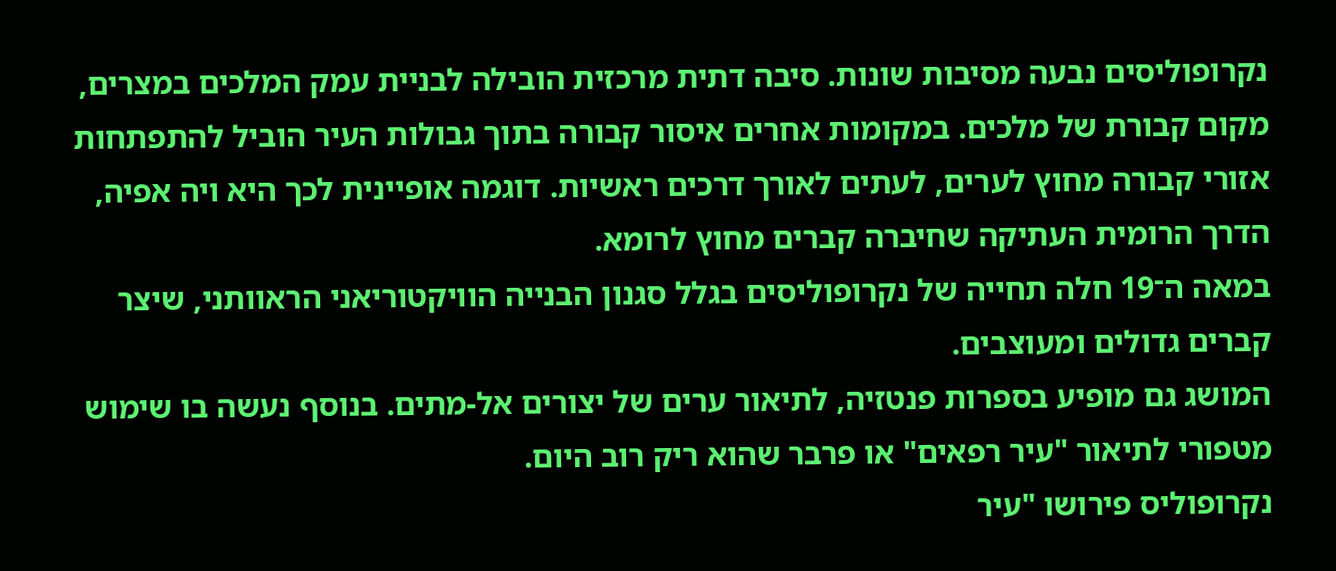נקרופוליסים נבעה מסיבות שונות. סיבה דתית מרכזית הובילה לבניית עמק המלכים במצרים, מקום קבורת של מלכים. במקומות אחרים איסור קבורה בתוך גבולות העיר הוביל להתפתחות אזורי קבורה מחוץ לערים, לעתים לאורך דרכים ראשיות. דוגמה אופיינית לכך היא ויה אפיה, הדרך הרומית העתיקה שחיברה קברים מחוץ לרומא.
במאה ה־19 חלה תחייה של נקרופוליסים בגלל סגנון הבנייה הוויקטוריאני הראוותני, שיצר קברים גדולים ומעוצבים.
המושג גם מופיע בספרות פנטזיה, לתיאור ערים של יצורים אל-מתים. בנוסף נעשה בו שימוש מטפורי לתיאור "עיר רפאים" או פרבר שהוא ריק רוב היום.
נקרופוליס פירושו "עיר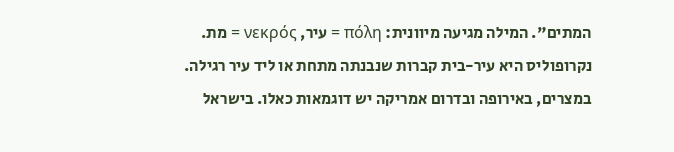המתים". המילה מגיעה מיוונית: πόλη = עיר, νεκρός = מת.
נקרופוליס היא עיר-בית קברות שנבנתה מתחת או ליד עיר רגילה. במצרים, באירופה ובדרום אמריקה יש דוגמאות כאלו. בישראל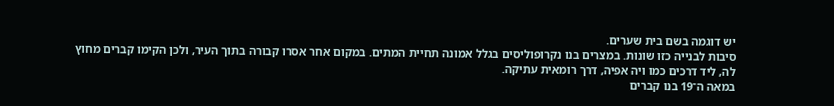יש דוגמה בשם בית שערים.
סיבות לבנייה כזו שונות. במצרים בנו נקרופוליסים בגלל אמונה תחיית המתים. במקום אחר אסרו קבורה בתוך העיר, ולכן הקימו קברים מחוץ לה, ליד דרכים כמו ויה אפיה, דרך רומאית עתיקה.
במאה ה־19 בנו קברים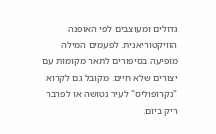גדולים ומעוצבים לפי האופנה הוויקטוריאנית. לפעמים המילה מופיעה בסיפורים לתאר מקומות עם יצורים שלא חיים. מקובל גם לקרוא "נקרופוליס" לעיר נטושה או לפרבר ריק ביום.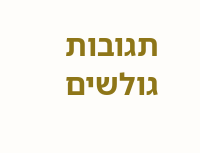תגובות גולשים